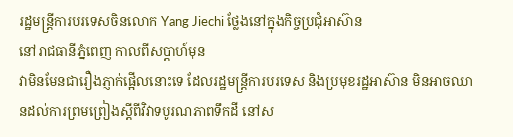រដ្ឋមន្ត្រីការបរទេសចិនលោក Yang Jiechi ថ្លែងនៅក្នុងកិច្ចប្រជុំអាស៊ាន
នៅរាជធានីភ្នំពេញ កាលពីសប្តាហ៍មុន
វាមិនមែនជារឿងភ្ញាក់ផ្អើលនោះទេ ដែលរដ្ឋមន្រ្តីការបរទេស និងប្រមុខរដ្ឋអាស៊ាន មិនអាចឈានដល់ការព្រមព្រៀងស្តីពីវិវាទបូរណភាពទឹកដី នៅស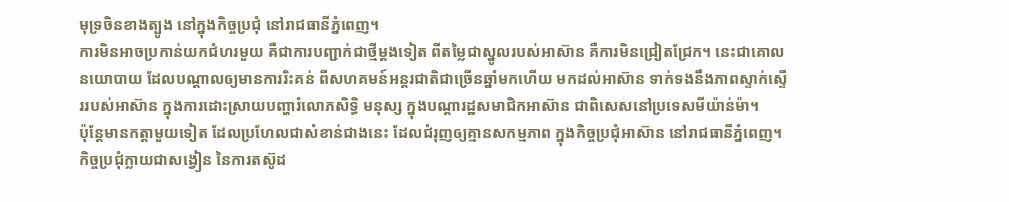មុទ្រចិនខាងត្បូង នៅក្នុងកិច្ចប្រជុំ នៅរាជធានីភ្នំពេញ។
ការមិនអាចប្រកាន់យកជំហរមួយ គឺជាការបញ្ជាក់ជាថ្មីម្តងទៀត ពីតម្លៃជាស្នូលរបស់អាស៊ាន គឺការមិនជ្រៀតជ្រែក។ នេះជាគោលនយោបាយ ដែលបណ្តាលឲ្យមានការរិះគន់ ពីសហគមន៍អន្តរជាតិជាច្រើនឆ្នាំមកហើយ មកដល់អាស៊ាន ទាក់ទងនឹងភាពស្ទាក់ស្ទើររបស់អាស៊ាន ក្នុងការដោះស្រាយបញ្ហារំលោភសិទិ្ធ មនុស្ស ក្នុងបណ្តារដ្ឋសមាជិកអាស៊ាន ជាពិសេសនៅប្រទេសមីយ៉ាន់ម៉ា។
ប៉ុន្តែមានកត្តាមួយទៀត ដែលប្រហែលជាសំខាន់ជាងនេះ ដែលជំរុញឲ្យគ្មានសកម្មភាព ក្នុងកិច្ចប្រជុំអាស៊ាន នៅរាជធានីភ្នំពេញ។ កិច្ចប្រជុំក្លាយជាសង្វៀន នៃការតស៊ូដ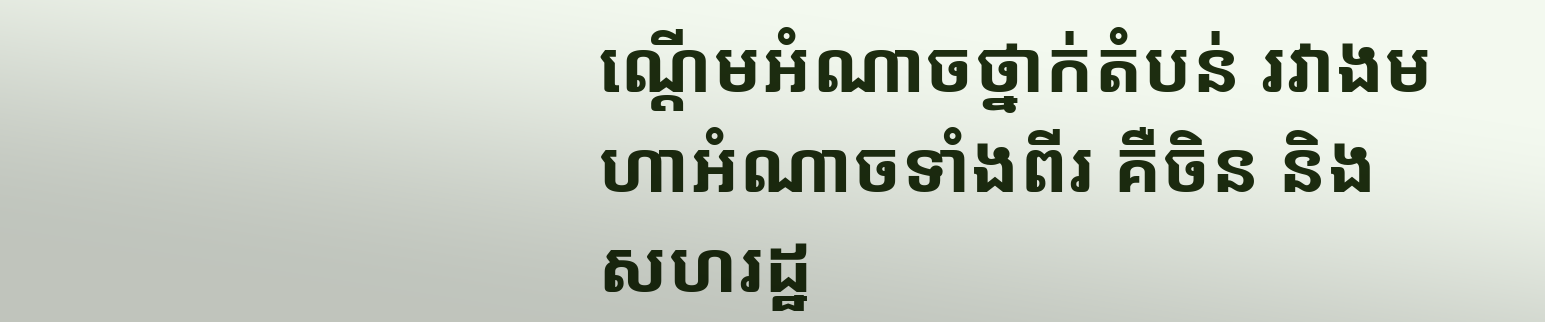ណ្តើមអំណាចថ្នាក់តំបន់ រវាងមហាអំណាចទាំងពីរ គឺចិន និងសហរដ្ឋ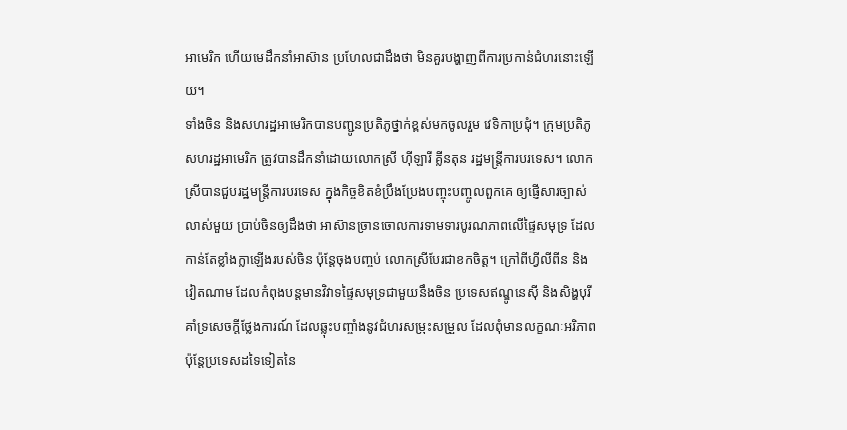អាមេរិក ហើយមេដឹកនាំអាស៊ាន ប្រហែលជាដឹងថា មិនគួរបង្ហាញពីការប្រកាន់ជំហរនោះឡើយ។
ទាំងចិន និងសហរដ្ឋអាមេរិកបានបញ្ជូនប្រតិភូថ្នាក់ខ្ពស់មកចូលរួម វេទិកាប្រជុំ។ ក្រុមប្រតិភូសហរដ្ឋអាមេរិក ត្រូវបានដឹកនាំដោយលោកស្រី ហ៊ីឡារី គ្លីនតុន រដ្ឋមន្ត្រីការបរទេស។ លោកស្រីបានជួបរដ្ឋមន្រ្តីការបរទេស ក្នុងកិច្ចខិតខំប្រឹងប្រែងបញ្ចុះបញ្ចូលពួកគេ ឲ្យផ្ញើសារច្បាស់លាស់មួយ ប្រាប់ចិនឲ្យដឹងថា អាស៊ានច្រានចោលការទាមទារបូរណភាពលើផ្ទៃសមុទ្រ ដែលកាន់តែខ្លាំងក្លាឡើងរបស់ចិន ប៉ុន្តែចុងបញ្ចប់ លោកស្រីបែរជាខកចិត្ត។ ក្រៅពីហ្វីលីពីន និងវៀតណាម ដែលកំពុងបន្តមានវិវាទផ្ទៃសមុទ្រជាមួយនឹងចិន ប្រទេសឥណ្ឌូនេស៊ី និងសិង្ហបុរីគាំទ្រសេចក្តីថ្លែងការណ៍ ដែលឆ្លុះបញ្ចាំងនូវជំហរសម្រុះសម្រួល ដែលពុំមានលក្ខណៈអរិភាព ប៉ុន្តែប្រទេសដទៃទៀតនៃ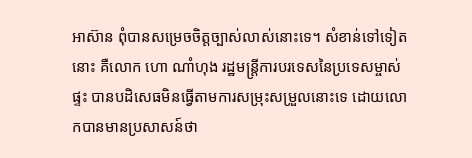អាស៊ាន ពុំបានសម្រេចចិត្តច្បាស់លាស់នោះទេ។ សំខាន់ទៅទៀតនោះ គឺលោក ហោ ណាំហុង រដ្ឋមន្រ្តីការបរទេសនៃប្រទេសម្ចាស់ផ្ទះ បានបដិសេធមិនធ្វើតាមការសម្រុះសម្រួលនោះទេ ដោយលោកបានមានប្រសាសន៍ថា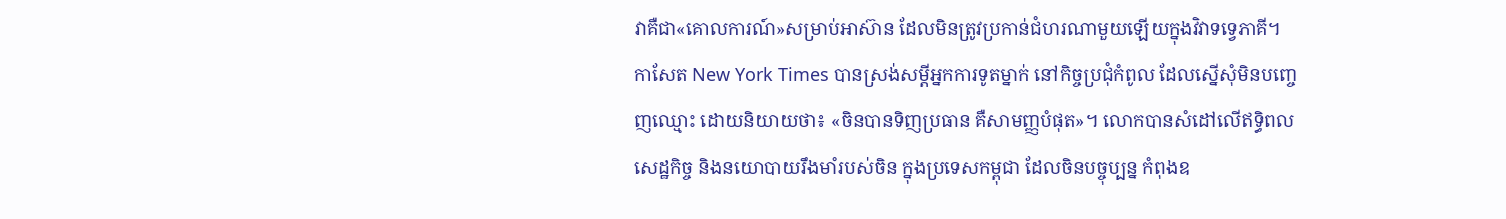វាគឺជា«គោលការណ៍»សម្រាប់អាស៊ាន ដែលមិនត្រូវប្រកាន់ជំហរណាមួយឡើយក្នុងវិវាទទ្វេភាគី។
កាសែត New York Times បានស្រង់សម្តីអ្នកការទូតម្នាក់ នៅកិច្ចប្រជុំកំពូល ដែលស្នើសុំមិនបញ្ចេញឈ្មោះ ដោយនិយាយថា៖ «ចិនបានទិញប្រធាន គឺសាមញ្ញបំផុត»។ លោកបានសំដៅលើឥទិ្ធពលសេដ្ឋកិច្ច និងនយោបាយរឹងមាំរបស់ចិន ក្នុងប្រទេសកម្ពុជា ដែលចិនបច្ចុប្បន្ន កំពុងឧ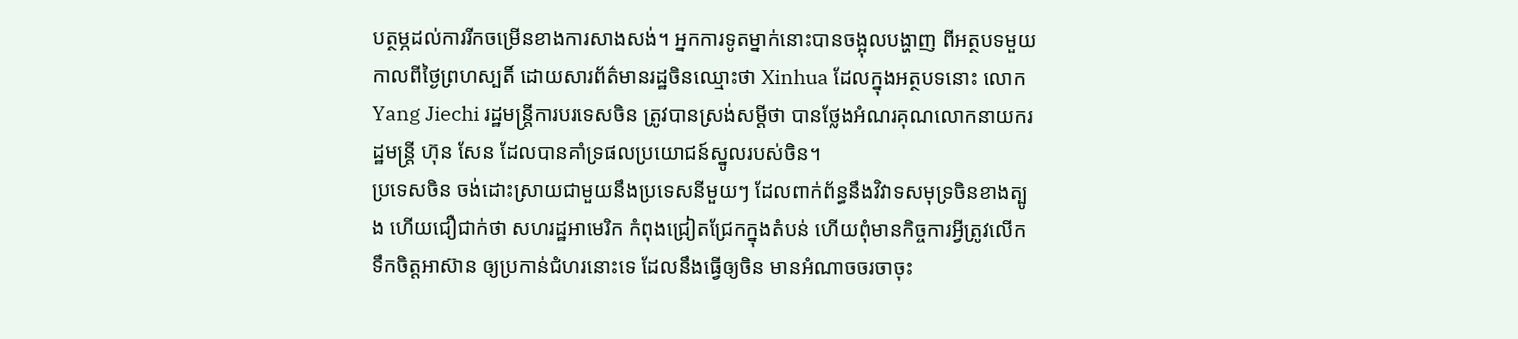បត្ថម្ភដល់ការរីកចម្រើនខាងការសាងសង់។ អ្នកការទូតម្នាក់នោះបានចង្អុលបង្ហាញ ពីអត្ថបទមួយ កាលពីថ្ងៃព្រហស្បតិ៍ ដោយសារព័ត៌មានរដ្ឋចិនឈ្មោះថា Xinhua ដែលក្នុងអត្ថបទនោះ លោក Yang Jiechi រដ្ឋមន្រ្តីការបរទេសចិន ត្រូវបានស្រង់សម្តីថា បានថ្លែងអំណរគុណលោកនាយករដ្ឋមន្រ្តី ហ៊ុន សែន ដែលបានគាំទ្រផលប្រយោជន៍ស្នូលរបស់ចិន។
ប្រទេសចិន ចង់ដោះស្រាយជាមួយនឹងប្រទេសនីមួយៗ ដែលពាក់ព័ន្ធនឹងវិវាទសមុទ្រចិនខាងត្បូង ហើយជឿជាក់ថា សហរដ្ឋអាមេរិក កំពុងជ្រៀតជ្រែកក្នុងតំបន់ ហើយពុំមានកិច្ចការអ្វីត្រូវលើកទឹកចិត្តអាស៊ាន ឲ្យប្រកាន់ជំហរនោះទេ ដែលនឹងធ្វើឲ្យចិន មានអំណាចចរចាចុះ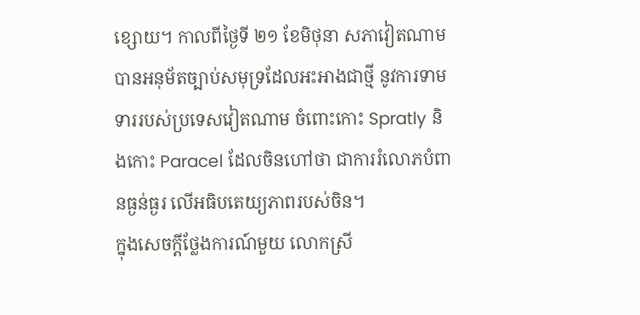ខ្សោយ។ កាលពីថ្ងៃទី ២១ ខែមិថុនា សភាវៀតណាម បានអនុម័តច្បាប់សមុទ្រដែលអះអាងជាថ្មី នូវការទាមទាររបស់ប្រទេសវៀតណាម ចំពោះកោះ Spratly និងកោះ Paracel ដែលចិនហៅថា ជាការរំលោភបំពានធ្ងន់ធ្ងរ លើអធិបតេយ្យភាពរបស់ចិន។
ក្នុងសេចក្តីថ្លែងការណ៍មួយ លោកស្រី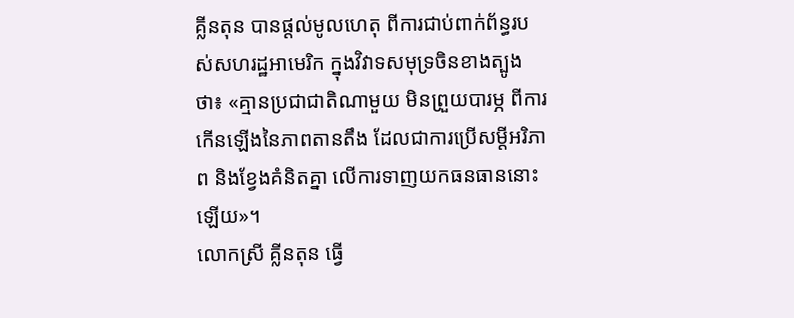គ្លីនតុន បានផ្តល់មូលហេតុ ពីការជាប់ពាក់ព័ន្ធរបស់សហរដ្ឋអាមេរិក ក្នុងវិវាទសមុទ្រចិនខាងត្បូងថា៖ «គ្មានប្រជាជាតិណាមួយ មិនព្រួយបារម្ភ ពីការកើនឡើងនៃភាពតានតឹង ដែលជាការប្រើសម្តីអរិភាព និងខ្វែងគំនិតគ្នា លើការទាញយកធនធាននោះឡើយ»។
លោកស្រី គ្លីនតុន ធ្វើ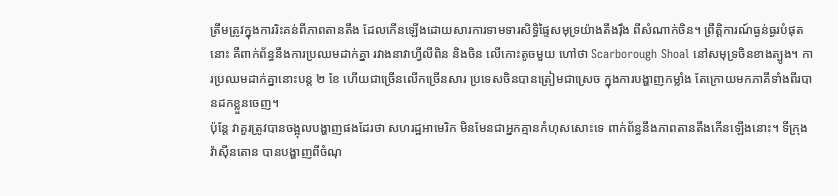ត្រឹមត្រូវក្នុងការរិះគន់ពីភាពតានតឹង ដែលកើនឡើងដោយសារការទាមទារសិទិ្ធផ្ទៃសមុទ្រយ៉ាងតឹងរ៉ឹង ពីសំណាក់ចិន។ ព្រឹតិ្តការណ៍ធ្ងន់ធ្ងរបំផុតនោះ គឺពាក់ព័ន្ធនឹងការប្រឈមដាក់គ្នា រវាងនាវាហ្វីលីពិន និងចិន លើកោះតូចមួយ ហៅថា Scarborough Shoal នៅសមុទ្រចិនខាងត្បូង។ ការប្រឈមដាក់គ្នានោះបន្ត ២ ខែ ហើយជាច្រើនលើកច្រើនសារ ប្រទេសចិនបានត្រៀមជាស្រេច ក្នុងការបង្ហាញកម្លាំង តែក្រោយមកភាគីទាំងពីរបានដកខ្លួនចេញ។
ប៉ុន្តែ វាគួរត្រូវបានចង្អុលបង្ហាញផងដែរថា សហរដ្ឋអាមេរិក មិនមែនជាអ្នកគ្មានកំហុសសោះទេ ពាក់ព័ន្ធនឹងភាពតានតឹងកើនឡើងនោះ។ ទីក្រុងវ៉ាស៊ីនតោន បានបង្ហាញពីចំណុ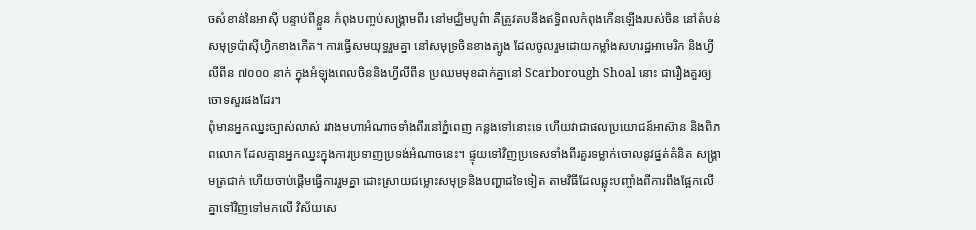ចសំខាន់នៃអាស៊ី បន្ទាប់ពីខ្លួន កំពុងបញ្ចប់សង្គ្រាមពីរ នៅមជ្ឈិមបូព៌ា គឺត្រូវតបនឹងឥទិ្ធពលកំពុងកើនឡើងរបស់ចិន នៅតំបន់សមុទ្រប៉ាស៊ីហ្វិកខាងកើត។ ការធ្វើសមយុទ្ធរួមគ្នា នៅសមុទ្រចិនខាងត្បូង ដែលចូលរួមដោយកម្លាំងសហរដ្ឋអាមេរិក និងហ្វីលីពីន ៧០០០ នាក់ ក្នុងអំឡុងពេលចិននិងហ្វីលីពីន ប្រឈមមុខដាក់គ្នានៅ Scarborough Shoal នោះ ជារឿងគួរឲ្យចោទសួរផងដែរ។
ពុំមានអ្នកឈ្នះច្បាស់លាស់ រវាងមហាអំណាចទាំងពីរនៅភ្នំពេញ កន្លងទៅនោះទេ ហើយវាជាផលប្រយោជន៍អាស៊ាន និងពិភពលោក ដែលគ្មានអ្នកឈ្នះក្នុងការប្រទាញប្រទង់អំណាចនេះ។ ផ្ទុយទៅវិញប្រទេសទាំងពីរគួរទម្លាក់ចោលនូវផ្នត់គំនិត សង្គ្រាមត្រជាក់ ហើយចាប់ផ្តើមធ្វើការរួមគ្នា ដោះស្រាយជម្លោះសមុទ្រនិងបញ្ហាដទៃទៀត តាមវិធីដែលឆ្លុះបញ្ចាំងពីការពឹងផ្អែកលើគ្នាទៅវិញទៅមកលើ វិស័យសេ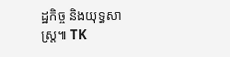ដ្ឋកិច្ច និងយុទ្ធសាស្រ្ត៕ TK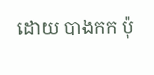ដោយ បាងកក ប៉ុ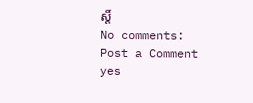ស្តិ៍
No comments:
Post a Comment
yes